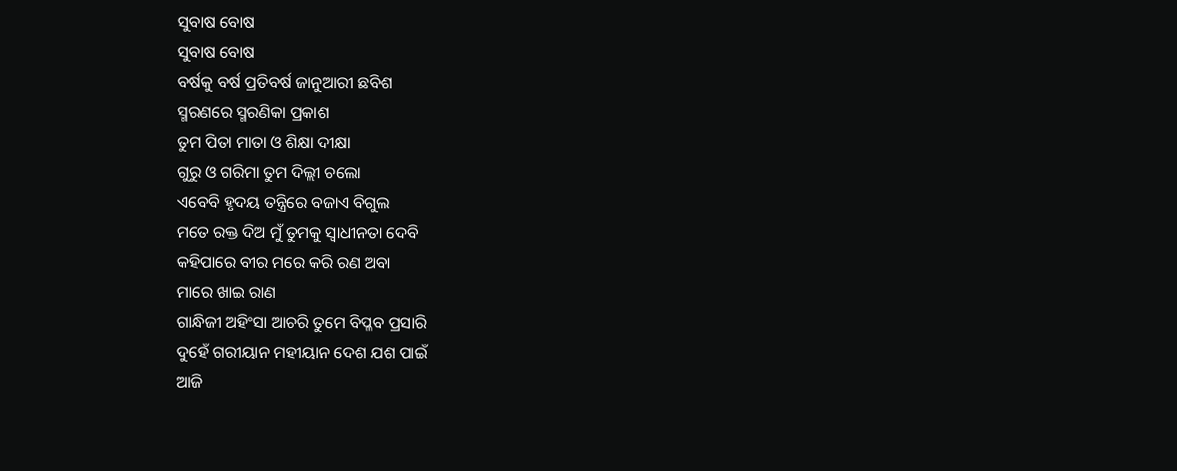ସୁବାଷ ବୋଷ
ସୁବାଷ ବୋଷ
ବର୍ଷକୁ ବର୍ଷ ପ୍ରତିବର୍ଷ ଜାନୁଆରୀ ଛବିଶ
ସ୍ମରଣରେ ସ୍ମରଣିକା ପ୍ରକାଶ
ତୁମ ପିତା ମାତା ଓ ଶିକ୍ଷା ଦୀକ୍ଷା
ଗୁରୁ ଓ ଗରିମା ତୁମ ଦିଲ୍ଲୀ ଚଲୋ
ଏବେବି ହୃଦୟ ତନ୍ତ୍ରିରେ ବଜାଏ ବିଗୁଲ
ମତେ ରକ୍ତ ଦିଅ ମୁଁ ତୁମକୁ ସ୍ବାଧୀନତା ଦେବି
କହିପାରେ ବୀର ମରେ କରି ରଣ ଅବା
ମାରେ ଖାଇ ରାଣ
ଗାନ୍ଧିଜୀ ଅହିଂସା ଆଚରି ତୁମେ ବିପ୍ଳବ ପ୍ରସାରି
ଦୁହେଁ ଗରୀୟାନ ମହୀୟାନ ଦେଶ ଯଶ ପାଇଁ
ଆଜି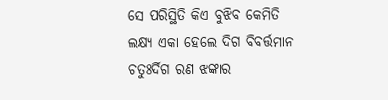ସେ ପରିସ୍ଥିତି କିଏ ବୁଝିବ କେମିତି
ଲକ୍ଷ୍ୟ ଏକା ହେଲେ ଦିଗ ବିବର୍ତ୍ତମାନ
ଚତୁଃର୍ଦିଗ ରଣ ଝଙ୍କାର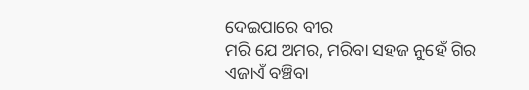ଦେଇପାରେ ବୀର
ମରି ଯେ ଅମର, ମରିବା ସହଜ ନୁହେଁ ଗିର
ଏଜାଏଁ ବଞ୍ଚିବା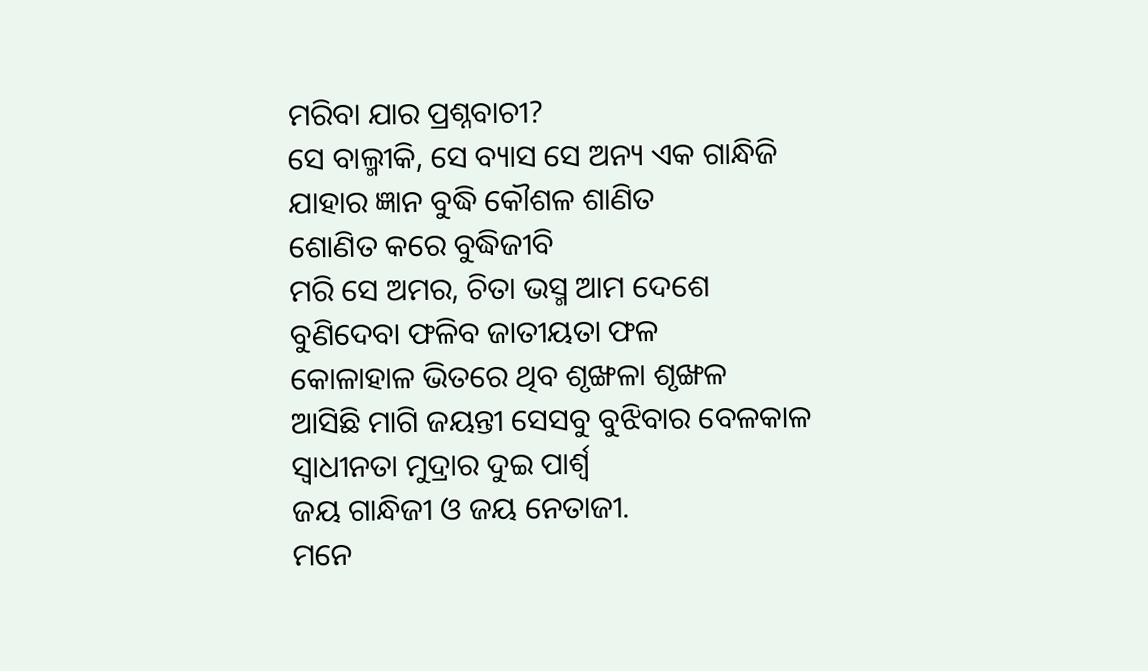ମରିବା ଯାର ପ୍ରଶ୍ନବାଚୀ?
ସେ ବାଲ୍ମୀକି, ସେ ବ୍ୟାସ ସେ ଅନ୍ୟ ଏକ ଗାନ୍ଧିଜି
ଯାହାର ଜ୍ଞାନ ବୁଦ୍ଧି କୌଶଳ ଶାଣିତ
ଶୋଣିତ କରେ ବୁଦ୍ଧିଜୀବି
ମରି ସେ ଅମର, ଚିତା ଭସ୍ମ ଆମ ଦେଶେ
ବୁଣିଦେବା ଫଳିବ ଜାତୀୟତା ଫଳ
କୋଳାହାଳ ଭିତରେ ଥିବ ଶୃଙ୍ଖଳା ଶୃଙ୍ଖଳ
ଆସିଛି ମାଗି ଜୟନ୍ତୀ ସେସବୁ ବୁଝିବାର ବେଳକାଳ
ସ୍ବାଧୀନତା ମୁଦ୍ରାର ଦୁଇ ପାର୍ଶ୍ୱ
ଜୟ ଗାନ୍ଧିଜୀ ଓ ଜୟ ନେତାଜୀ.
ମନେ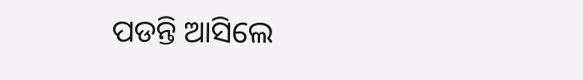ପଡନ୍ତି ଆସିଲେ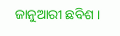ଜାନୁଆରୀ ଛବିଶ ।